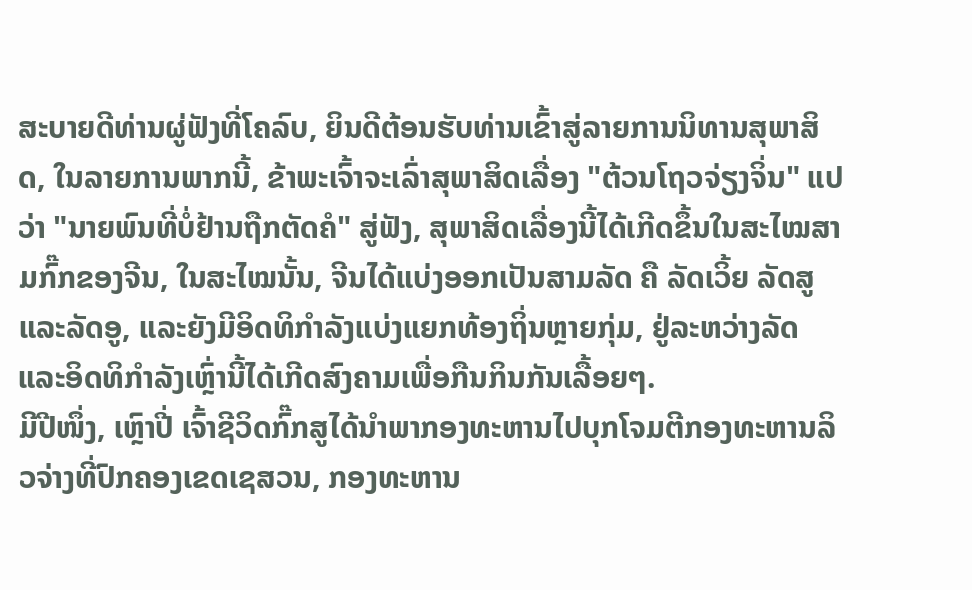ສະບາຍດີທ່ານຜູ່ຟັງທີ່ໂຄລົບ, ຍິນດີຕ້ອນຮັບທ່ານເຂົ້າສູ່ລາຍການນິທານສຸພາສິດ, ໃນລາຍການພາກນີ້, ຂ້າພະເຈົ້າຈະເລົ່າສຸພາສິດເລື່ອງ "ຕ້ວນໂຖວຈ່ຽງຈິ່ນ" ແປວ່າ "ນາຍພົນທີ່ບໍ່ຢ້ານຖືກຕັດຄໍ" ສູ່ຟັງ, ສຸພາສິດເລື່ອງນີ້ໄດ້ເກີດຂຶ້ນໃນສະໄໝສາມກົ໊ກຂອງຈີນ, ໃນສະໄໝນັ້ນ, ຈີນໄດ້ແບ່ງອອກເປັນສາມລັດ ຄື ລັດເວິ້ຍ ລັດສູແລະລັດອູ, ແລະຍັງມີອິດທິກຳລັງແບ່ງແຍກທ້ອງຖິ່ນຫຼາຍກຸ່ມ, ຢູ່ລະຫວ່າງລັດແລະອິດທິກຳລັງເຫຼົ່ານີ້ໄດ້ເກີດສົງຄາມເພື່ອກືນກິນກັນເລື້ອຍໆ.
ມີປີໜຶ່ງ, ເຫຼົາປີ່ ເຈົ້າຊີວິດກົ໊ກສູໄດ້ນຳພາກອງທະຫານໄປບຸກໂຈມຕີກອງທະຫານລິວຈ່າງທີ່ປົກຄອງເຂດເຊສວນ, ກອງທະຫານ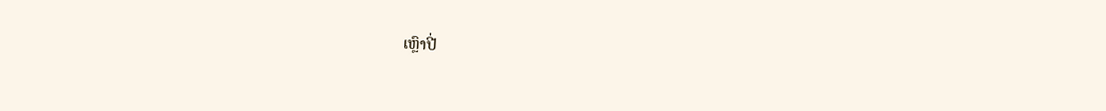ເຫຼົາປີ່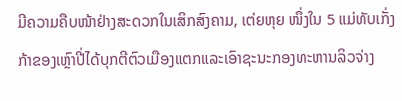ມີຄວາມຄືບໜ້າຢ່າງສະດວກໃນເສິກສົງຄາມ, ເຕ່ຍຫຸຍ ໜຶ່ງໃນ 5 ແມ່ທັບເກັ່ງກ້າຂອງເຫຼົາປີ່ໄດ້ບຸກຕີຕົວເມືອງແຕກແລະເອົາຊະນະກອງທະຫານລິວຈ່າງ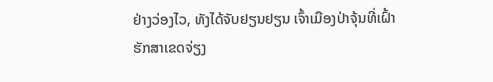ຢ່າງວ່ອງໄວ, ທັງໄດ້ຈັບຢຽນຢຽນ ເຈົ້າເມືອງປ່າຈຸ້ນທີ່ເຝົ້າຮັກສາເຂດຈ່ຽງ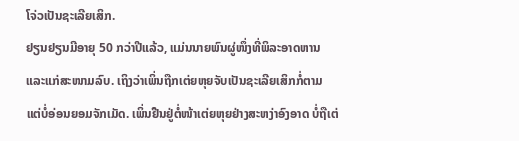ໂຈ່ວເປັນຊະເລີຍເສິກ.
ຢຽນຢຽນມີອາຍຸ 50 ກວ່າປີແລ້ວ, ແມ່ນນາຍພົນຜູ່ໜຶ່ງທີ່ພິລະອາດຫານແລະແກ່ສະໜາມລົບ. ເຖິງວ່າເພິ່ນຖືກເຕ່ຍຫຸຍຈັບເປັນຊະເລີຍເສິກກໍ່ຕາມ ແຕ່ບໍ່ອ່ອນຍອມຈັກເມັດ. ເພິ່ນຢືນຢູ່ຕໍ່ໜ້າເຕ່ຍຫຸຍຢ່າງສະຫງ່າອົງອາດ ບໍ່ຖືເຕ່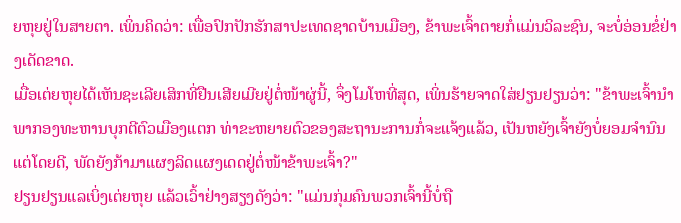ຍຫຸຍຢູ່ໃນສາຍຕາ. ເພິ່ນຄິດວ່າ: ເພື່ອປົກປັກຮັກສາປະເທດຊາດບ້ານເມືອງ, ຂ້າພະເຈົ້າຕາຍກໍ່ແມ່ນວິລະຊົນ, ຈະບໍ່ອ່ອນຂໍ່ຢ່າງເດັດຂາດ.
ເມື່ອເຕ່ຍຫຸຍໄດ້ເຫັນຊະເລີຍເສິກທີ່ຢືນເສີຍເມີຍຢູ່ຕໍ່ໜ້າຜູ່ນີ້, ຈຶ່ງໂມໂຫທີ່ສຸດ, ເພິ່ນຮ້າຍຈາດໃສ່ຢຽນຢຽນວ່າ: "ຂ້າພະເຈົ້ານຳພາກອງທະຫານບຸກຕີຕົວເມືອງແຕກ ທ່າຂະຫຍາຍຕົວຂອງສະຖານະການກໍ່ຈະແຈ້ງແລ້ວ, ເປັນຫຍັງເຈົ້າຍັງບໍ່ຍອມຈຳນົນແຕ່ໂດຍດີ, ພັດຍັງກ້າມາແຜງລິດແຜງເດດຢູ່ຕໍ່ໜ້າຂ້າພະເຈົ້າ?"
ຢຽນຢຽນແລເບິ່ງເຕ່ຍຫຸຍ ແລ້ວເວົ້າຢ່າງສຽງດັງວ່າ: "ແມ່ນກຸ່ມຄົນພວກເຈົ້ານີ້ບໍ່ຖື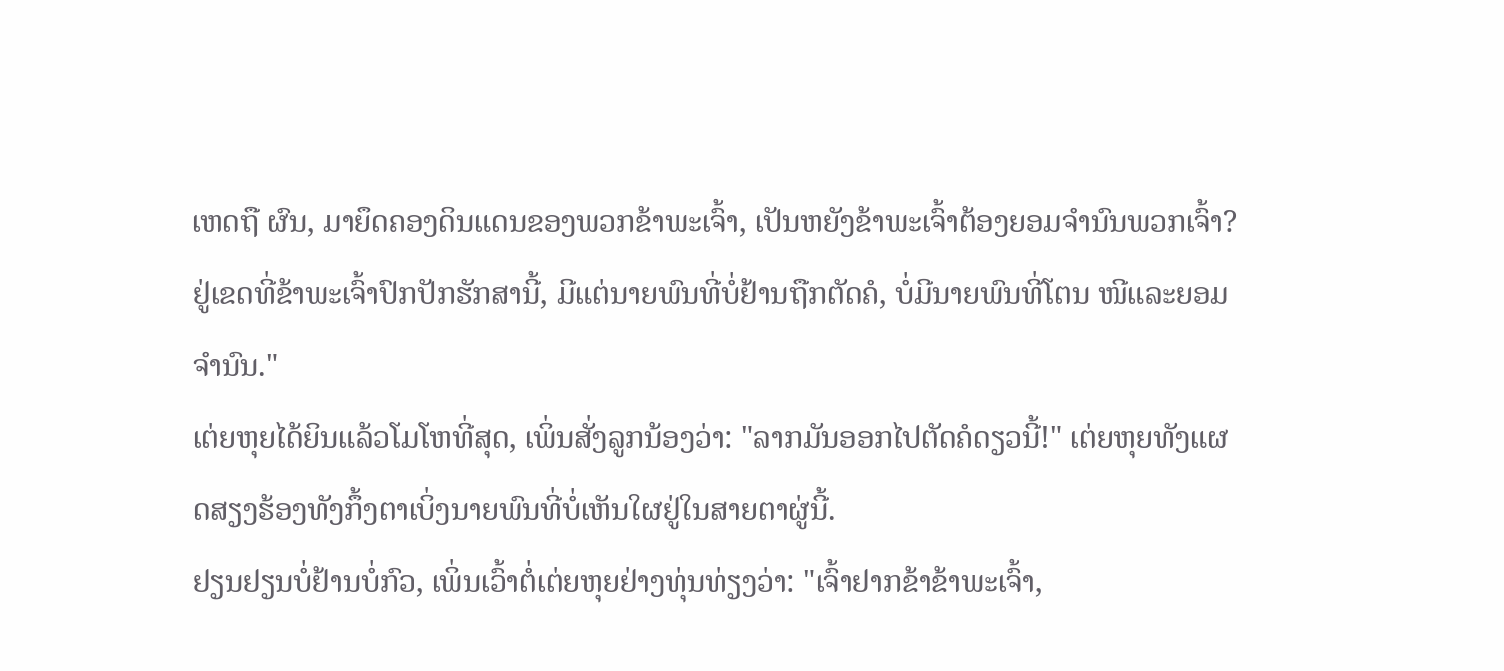ເຫດຖື ຜົນ, ມາຍຶດຄອງດິນແດນຂອງພວກຂ້າພະເຈົ້າ, ເປັນຫຍັງຂ້າພະເຈົ້າຕ້ອງຍອມຈຳນົນພວກເຈົ້າ? ຢູ່ເຂດທີ່ຂ້າພະເຈົ້າປົກປັກຮັກສານີ້, ມີແຕ່ນາຍພົນທີ່ບໍ່ຢ້ານຖືກຕັດຄໍ, ບໍ່ມີນາຍພົນທີ່ໂຕນ ໜີແລະຍອມຈຳນົນ."
ເຕ່ຍຫຸຍໄດ້ຍິນແລ້ວໂມໂຫທີ່ສຸດ, ເພິ່ນສັ່ງລູກນ້ອງວ່າ: "ລາກມັນອອກໄປຕັດຄໍດຽວນີ້!" ເຕ່ຍຫຸຍທັງແຜດສຽງຮ້ອງທັງກຶ້ງຕາເບິ່ງນາຍພົນທີ່ບໍ່ເຫັນໃຜຢູ່ໃນສາຍຕາຜູ່ນີ້.
ຢຽນຢຽນບໍ່ຢ້ານບໍ່ກົວ, ເພິ່ນເວົ້າຕໍ່ເຕ່ຍຫຸຍຢ່າງທຸ່ນທ່ຽງວ່າ: "ເຈົ້າຢາກຂ້າຂ້າພະເຈົ້າ,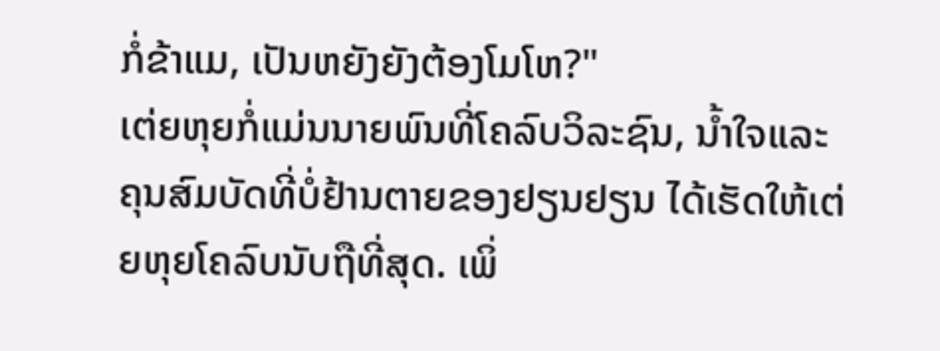ກໍ່ຂ້າແມ, ເປັນຫຍັງຍັງຕ້ອງໂມໂຫ?"
ເຕ່ຍຫຸຍກໍ່ແມ່ນນາຍພົນທີ່ໂຄລົບວິລະຊົນ, ນ້ຳໃຈແລະຄຸນສົມບັດທີ່ບໍ່ຢ້ານຕາຍຂອງຢຽນຢຽນ ໄດ້ເຮັດໃຫ້ເຕ່ຍຫຸຍໂຄລົບນັບຖືທີ່ສຸດ. ເພິ່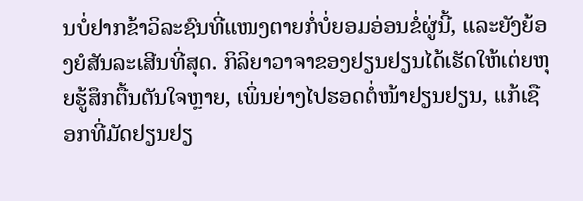ນບໍ່ຢາກຂ້າວິລະຊົນທີ່ແໜງຕາຍກໍ່ບໍ່ຍອມອ່ອນຂໍ່ຜູ່ນີ້, ແລະຍັງຍ້ອງຍໍສັນລະເສີນທີ່ສຸດ. ກິລິຍາວາຈາຂອງຢຽນຢຽນໄດ້ເຮັດໃຫ້ເຕ່ຍຫຸຍຮູ້ສຶກຕື້ນຕັນໃຈຫຼາຍ, ເພິ່ນຍ່າງໄປຮອດຕໍ່ໜ້າຢຽນຢຽນ, ແກ້ເຊືອກທີ່ມັດຢຽນຢຽ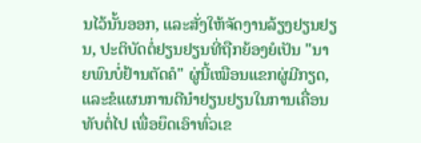ນໄວ້ນັ້ນອອກ, ແລະສັ່ງໃຫ້ຈັດງານລ້ຽງຢຽນຢຽນ, ປະຕິບັດຕໍ່ຢຽນຢຽນທີ່ຖືກຍ້ອງຍໍເປັນ "ນາຍພົນບໍ່ຢ້ານຕັດຄໍ" ຜູ່ນີ້ເໝືອນແຂກຜູ່ມີກຽດ, ແລະຂໍແຜນການດີນຳຢຽນຢຽນໃນການເຄື່ອນທັບຕໍ່ໄປ ເພື່ອຍຶດເອົາທົ່ວເຂ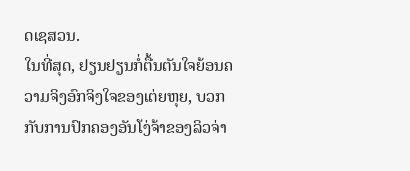ດເຊສວນ.
ໃນທີ່ສຸດ, ຢຽນຢຽນກໍ່ຕື້ນຕັນໃຈຍ້ອນຄວາມຈິງອົກຈິງໃຈຂອງເຕ່ຍຫຸຍ, ບວກກັບການປົກຄອງອັນໂງ່ຈ້າຂອງລິວຈ່າ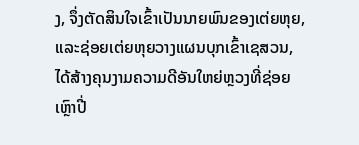ງ, ຈຶ່ງຕັດສິນໃຈເຂົ້າເປັນນາຍພົນຂອງເຕ່ຍຫຸຍ, ແລະຊ່ອຍເຕ່ຍຫຸຍວາງແຜນບຸກເຂົ້າເຊສວນ, ໄດ້ສ້າງຄຸນງາມຄວາມດີອັນໃຫຍ່ຫຼວງທີ່ຊ່ອຍເຫຼົາປີ່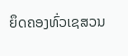ຍຶດຄອງທົ່ວເຊສວນ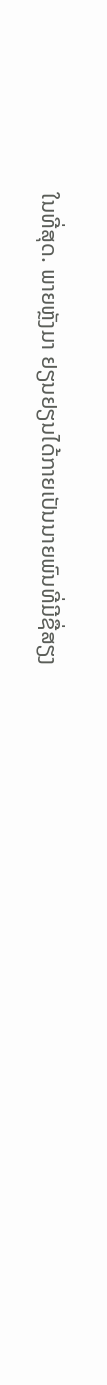ໃນທີ່ສຸດ. ພາຍຫຼັງມາ ຢຽນຢຽນໄດ້ກາຍເປັນນາຍພົນທີ່ມີຊື່ສຽງ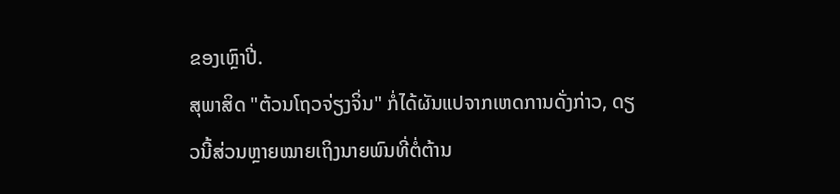ຂອງເຫຼົາປີ່.
ສຸພາສິດ "ຕ້ວນໂຖວຈ່ຽງຈິ່ນ" ກໍ່ໄດ້ຜັນແປຈາກເຫດການດັ່ງກ່າວ, ດຽວນີ້ສ່ວນຫຼາຍໝາຍເຖິງນາຍພົນທີ່ຕໍ່ຕ້ານ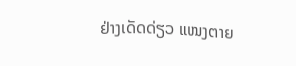ຢ່າງເດັດດ່ຽວ ແໜງຕາຍ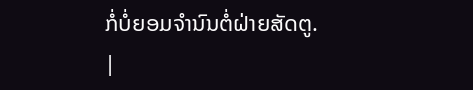ກໍ່ບໍ່ຍອມຈຳນົນຕໍ່ຝ່າຍສັດຕູ.
|